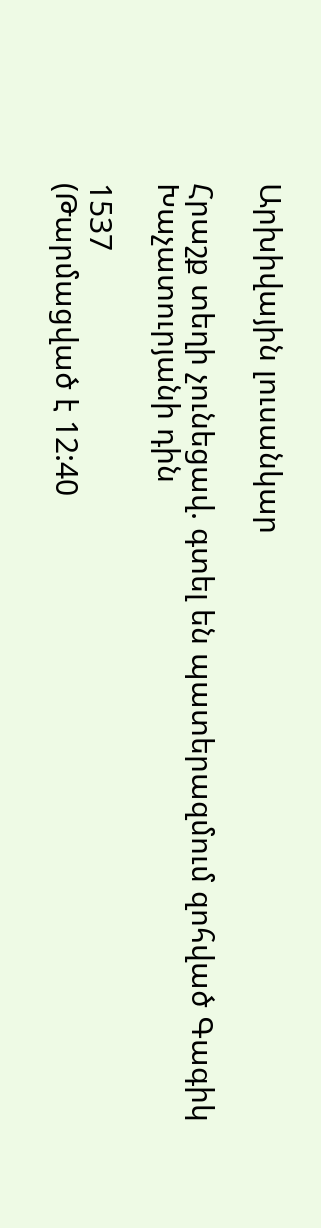Արխիվային լուսանկար

Հրաշք տեղի չունեցավ. գտել են պատերազմում զոհված Գագիկ Խաչատուրյանի դին

1537
(Թարմացված է 12:40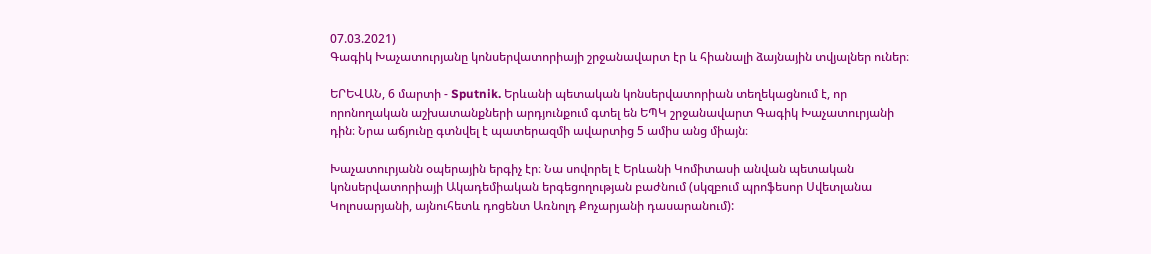07.03.2021)
Գագիկ Խաչատուրյանը կոնսերվատորիայի շրջանավարտ էր և հիանալի ձայնային տվյալներ ուներ։

ԵՐԵՎԱՆ, 6 մարտի - Sputnik. Երևանի պետական կոնսերվատորիան տեղեկացնում է, որ որոնողական աշխատանքների արդյունքում գտել են ԵՊԿ շրջանավարտ Գագիկ Խաչատուրյանի դին։ Նրա աճյունը գտնվել է պատերազմի ավարտից 5 ամիս անց միայն։

Խաչատուրյանն օպերային երգիչ էր։ Նա սովորել է Երևանի Կոմիտասի անվան պետական կոնսերվատորիայի Ակադեմիական երգեցողության բաժնում (սկզբում պրոֆեսոր Սվետլանա Կոլոսարյանի, այնուհետև դոցենտ Առնոլդ Քոչարյանի դասարանում):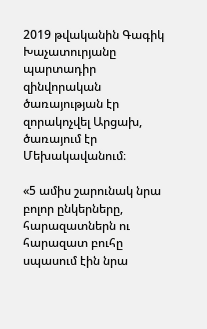2019 թվականին Գագիկ Խաչատուրյանը պարտադիր զինվորական ծառայության էր զորակոչվել Արցախ, ծառայում էր Մեխակավանում։

«5 ամիս շարունակ նրա բոլոր ընկերները, հարազատներն ու հարազատ բուհը սպասում էին նրա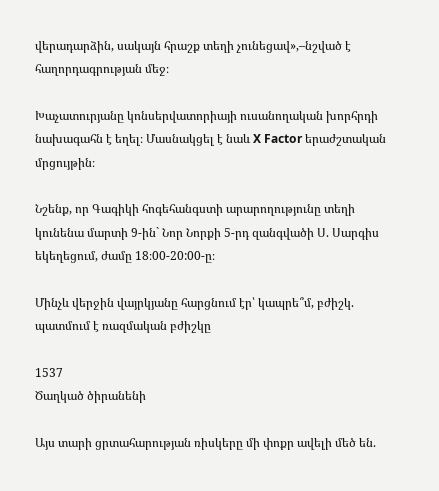վերադարձին, սակայն հրաշք տեղի չունեցավ»,–նշված է հաղորդագրության մեջ։

Խաչատուրյանը կոնսերվատորիայի ուսանողական խորհրդի նախագահն է եղել։ Մասնակցել է նաև X Factor երաժշտական մրցույթին։

Նշենք, որ Գագիկի հոգեհանգստի արարողությունը տեղի կունենա մարտի 9-ին` Նոր Նորքի 5-րդ զանգվածի Ս. Սարգիս եկեղեցում, ժամը 18։00-20:00-ը։

Մինչև վերջին վայրկյանը հարցնում էր՝ կապրե՞մ, բժիշկ. պատմում է ռազմական բժիշկը

1537
Ծաղկած ծիրանենի

Այս տարի ցրտահարության ռիսկերը մի փոքր ավելի մեծ են.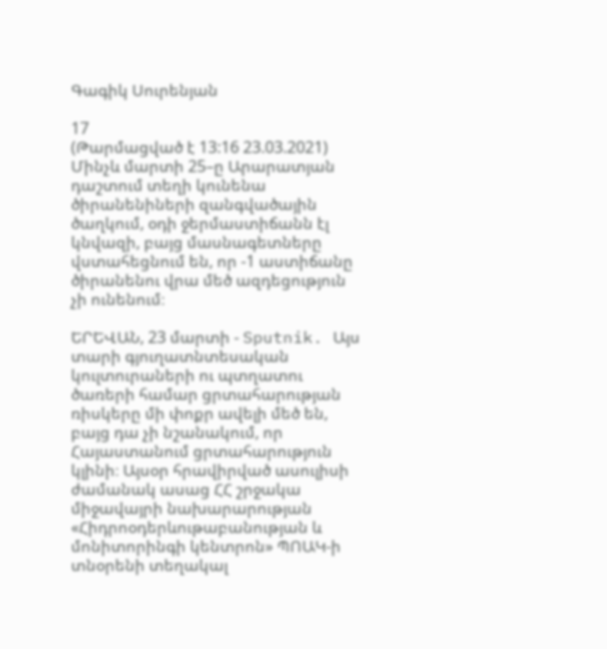Գագիկ Սուրենյան

17
(Թարմացված է 13:16 23.03.2021)
Մինչև մարտի 25–ը Արարատյան դաշտում տեղի կունենա ծիրանենիների զանգվածային ծաղկում, օդի ջերմաստիճանն էլ կնվազի, բայց մասնագետները վստահեցնում են, որ -1 աստիճանը ծիրանենու վրա մեծ ազդեցություն չի ունենում։

ԵՐԵՎԱՆ, 23 մարտի - Sputnik. Այս տարի գյուղատնտեսական կուլտուրաների ու պտղատու ծառերի համար ցրտահարության ռիսկերը մի փոքր ավելի մեծ են, բայց դա չի նշանակում, որ Հայաստանում ցրտահարություն կլինի։ Այսօր հրավիրված ասուլիսի ժամանակ ասաց ՀՀ շրջակա միջավայրի նախարարության «Հիդրոօդերևութաբանության և մոնիտորինգի կենտրոն» ՊՈԱԿ-ի տնօրենի տեղակալ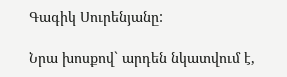Գագիկ Սուրենյանը:

Նրա խոսքով` արդեն նկատվում է,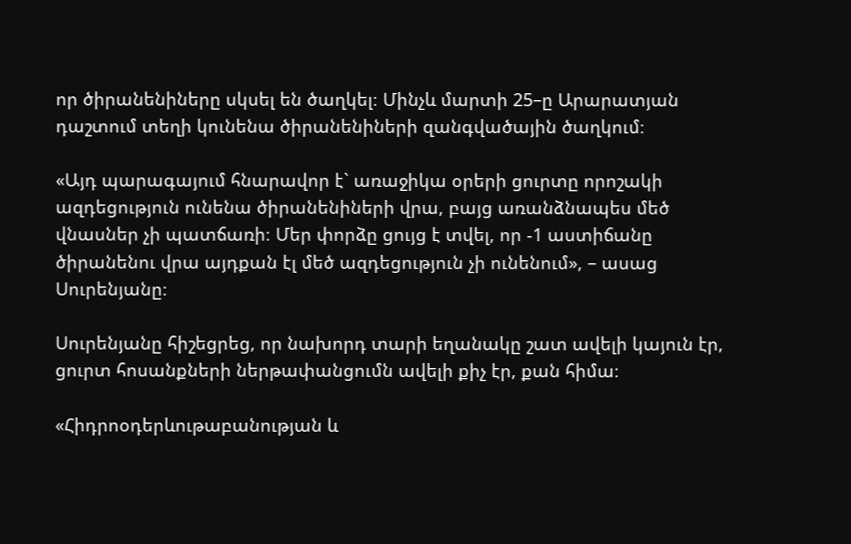որ ծիրանենիները սկսել են ծաղկել։ Մինչև մարտի 25–ը Արարատյան դաշտում տեղի կունենա ծիրանենիների զանգվածային ծաղկում։

«Այդ պարագայում հնարավոր է` առաջիկա օրերի ցուրտը որոշակի ազդեցություն ունենա ծիրանենիների վրա, բայց առանձնապես մեծ վնասներ չի պատճառի։ Մեր փորձը ցույց է տվել, որ -1 աստիճանը ծիրանենու վրա այդքան էլ մեծ ազդեցություն չի ունենում», – ասաց Սուրենյանը։

Սուրենյանը հիշեցրեց, որ նախորդ տարի եղանակը շատ ավելի կայուն էր, ցուրտ հոսանքների ներթափանցումն ավելի քիչ էր, քան հիմա։

«Հիդրոօդերևութաբանության և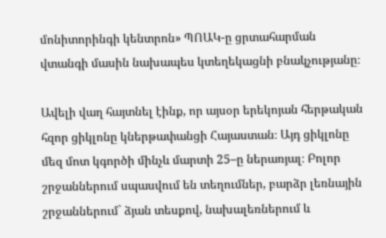մոնիտորինգի կենտրոն» ՊՈԱԿ-ը ցրտահարման վտանգի մասին նախապես կտեղեկացնի բնակչությանը։

Ավելի վաղ հայտնել էինք, որ այսօր երեկոյան հերթական հզոր ցիկլոնը կներթափանցի Հայաստան։ Այդ ցիկլոնը մեզ մոտ կգործի մինչև մարտի 25–ը ներառյալ։ Բոլոր շրջաններում սպասվում են տեղումներ, բարձր լեռնային շրջաններում` ձյան տեսքով, նախալեռներում և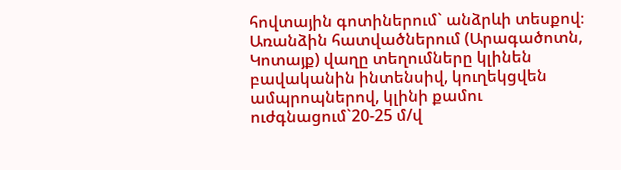հովտային գոտիներում` անձրևի տեսքով։ Առանձին հատվածներում (Արագածոտն, Կոտայք) վաղը տեղումները կլինեն բավականին ինտենսիվ, կուղեկցվեն ամպրոպներով, կլինի քամու ուժգնացում`20-25 մ/վ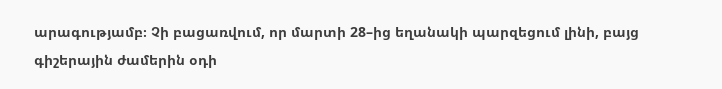արագությամբ։ Չի բացառվում, որ մարտի 28–ից եղանակի պարզեցում լինի, բայց գիշերային ժամերին օդի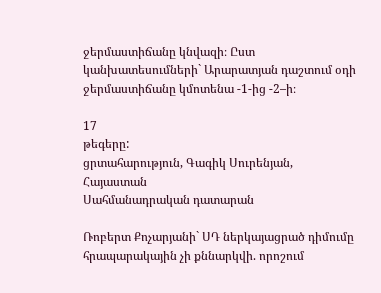ջերմաստիճանը կնվազի։ Ըստ կանխատեսումների` Արարատյան դաշտում օդի ջերմաստիճանը կմոտենա -1-ից -2–ի։

17
թեգերը:
ցրտահարություն, Գագիկ Սուրենյան, Հայաստան
Սահմանադրական դատարան

Ռոբերտ Քոչարյանի` ՍԴ ներկայացրած դիմումը հրապարակային չի քննարկվի. որոշում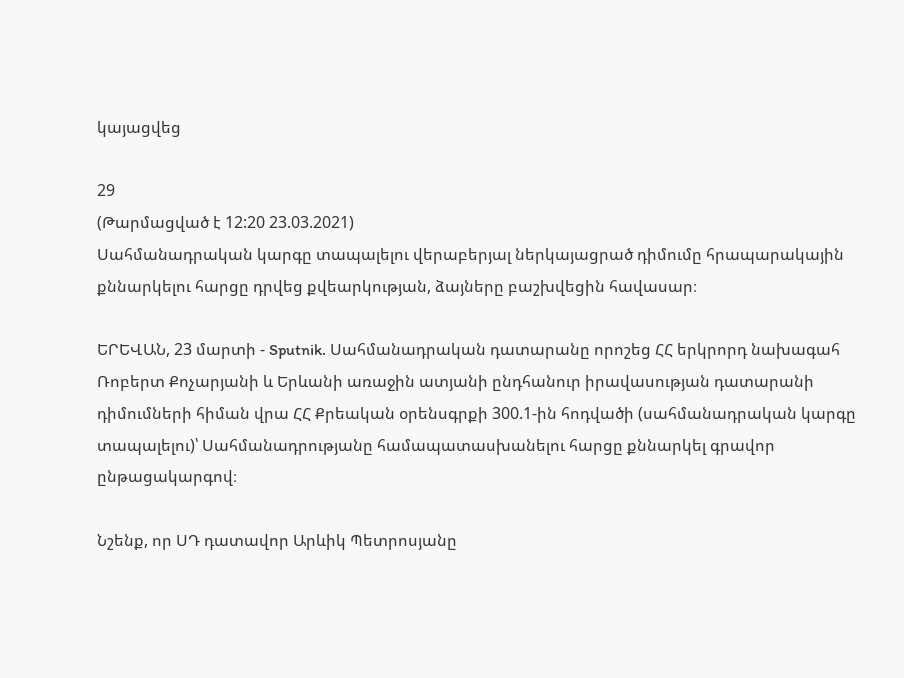կայացվեց

29
(Թարմացված է 12:20 23.03.2021)
Սահմանադրական կարգը տապալելու վերաբերյալ ներկայացրած դիմումը հրապարակային քննարկելու հարցը դրվեց քվեարկության, ձայները բաշխվեցին հավասար։

ԵՐԵՎԱՆ, 23 մարտի - Sputnik. Սահմանադրական դատարանը որոշեց ՀՀ երկրորդ նախագահ Ռոբերտ Քոչարյանի և Երևանի առաջին ատյանի ընդհանուր իրավասության դատարանի դիմումների հիման վրա ՀՀ Քրեական օրենսգրքի 300.1-ին հոդվածի (սահմանադրական կարգը տապալելու)՝ Սահմանադրությանը համապատասխանելու հարցը քննարկել գրավոր ընթացակարգով։

Նշենք, որ ՍԴ դատավոր Արևիկ Պետրոսյանը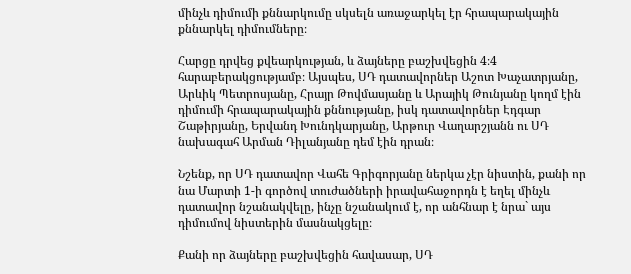մինչև դիմումի քննարկումը սկսելն առաջարկել էր հրապարակային քննարկել դիմումները։

Հարցը դրվեց քվեարկության, և ձայները բաշխվեցին 4։4 հարաբերակցությամբ։ Այսպես, ՍԴ դատավորներ Աշոտ Խաչատրյանը, Արևիկ Պետրոսյանը, Հրայր Թովմասյանը և Արայիկ Թունյանը կողմ էին դիմումի հրապարակային քննությանը, իսկ դատավորներ Էդգար Շաթիրյանը, Երվանդ Խունդկարյանը, Արթուր Վաղարշյանն ու ՍԴ նախագահ Արման Դիլանյանը դեմ էին դրան։

Նշենք, որ ՍԴ դատավոր Վահե Գրիգորյանը ներկա չէր նիստին, քանի որ նա Մարտի 1-ի գործով տուժածների իրավահաջորդն է եղել մինչև դատավոր նշանակվելը, ինչը նշանակում է, որ անհնար է նրա` այս դիմումով նիստերին մասնակցելը։

Քանի որ ձայները բաշխվեցին հավասար, ՍԴ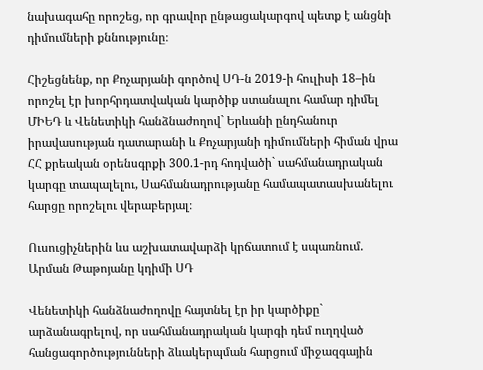նախագահը որոշեց, որ գրավոր ընթացակարգով պետք է անցնի դիմումների քննությունը։

Հիշեցնենք, որ Քոչարյանի գործով ՍԴ-ն 2019-ի հուլիսի 18–ին որոշել էր խորհրդատվական կարծիք ստանալու համար դիմել ՄԻԵԴ և Վենետիկի հանձնաժողով` Երևանի ընդհանուր իրավասության դատարանի և Քոչարյանի դիմումների հիման վրա ՀՀ քրեական օրենսգրքի 300.1-րդ հոդվածի` սահմանադրական կարգը տապալելու, Սահմանադրությանը համապատասխանելու հարցը որոշելու վերաբերյալ։

Ուսուցիչներին ևս աշխատավարձի կրճատում է սպառնում. Արման Թաթոյանը կդիմի ՍԴ

Վենետիկի հանձնաժողովը հայտնել էր իր կարծիքը` արձանագրելով, որ սահմանադրական կարգի դեմ ուղղված հանցագործությունների ձևակերպման հարցում միջազգային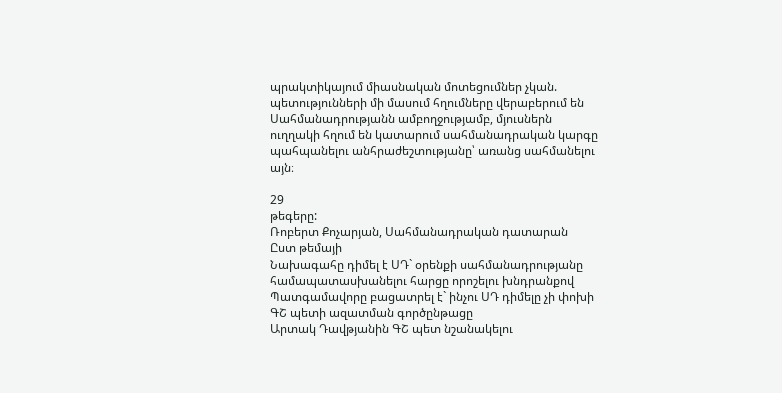պրակտիկայում միասնական մոտեցումներ չկան. պետությունների մի մասում հղումները վերաբերում են Սահմանադրությանն ամբողջությամբ, մյուսներն ուղղակի հղում են կատարում սահմանադրական կարգը պահպանելու անհրաժեշտությանը՝ առանց սահմանելու այն։

29
թեգերը:
Ռոբերտ Քոչարյան, Սահմանադրական դատարան
Ըստ թեմայի
Նախագահը դիմել է ՍԴ` օրենքի սահմանադրությանը համապատասխանելու հարցը որոշելու խնդրանքով
Պատգամավորը բացատրել է` ինչու ՍԴ դիմելը չի փոխի ԳՇ պետի ազատման գործընթացը
Արտակ Դավթյանին ԳՇ պետ նշանակելու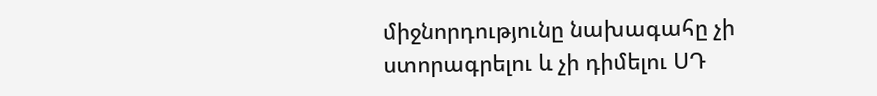միջնորդությունը նախագահը չի ստորագրելու և չի դիմելու ՍԴ